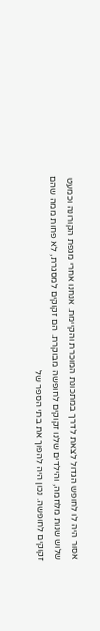אסור היה לו לחופש הגדול לצאת לדרך במתכונת המוכרת והקיימת. אנחנו אחרי מגפת הקורונה וכמעט שלוש שנות מלחמה, והילדים שלנו זקוקים לחופשה מבוקרת. הם זקוקים למסגרת, לא פחות ממה שהם זקוקים לחופשה. נכון היה להפוך את בתי הספר של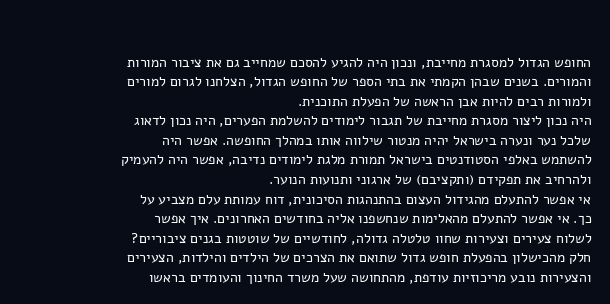החופש הגדול למסגרת מחייבת, ונכון היה להגיע להסכם שמחייב גם את ציבור המורות והמורים. בשנים שבהן הקמתי את בתי הספר של החופש הגדול, הצלחנו לגרום למורים ולמורות רבים להיות אבן הראשה של הפעלת התוכנית.
היה נכון ליצור מסגרת מחייבת של תגבור לימודים להשלמת הפערים, היה נכון לדאוג שלכל נער ונערה בישראל יהיה מנטור שילווה אותו במהלך החופשה. אפשר היה להשתמש באלפי הסטודנטים בישראל תמורת מלגת לימודים נדיבה, אפשר היה להעמיק ולהרחיב את תפקידם (ותקציבם) של ארגוני ותנועות הנוער.
אי אפשר להתעלם מהגידול העצום בהתנהגות הסיכונית, דוח עמותת עלם מצביע על כך. אי אפשר להתעלם מהאלימות שנחשפנו אליה בחודשים האחרונים. איך אפשר לשלוח צעירים וצעירות שחוו טלטלה גדולה, לחודשיים של שוטטות בגנים ציבוריים?
חלק מהכישלון בהפעלת חופש גדול שתואם את הצרכים של הילדים והילדות, הצעירים והצעירות נובע מריכוזיות עודפת, מהתחושה שעל משרד החינוך והעומדים בראשו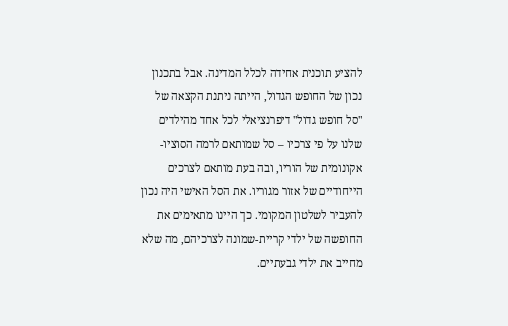להציע תוכנית אחידה לכלל המדינה. אבל בתכנון נכון של החופש הגדול, הייתה ניתנת הקצאה של "סל חופש גדול" דיפרנציאלי לכל אחד מהילדים שלנו על פי צרכיו – סל שמותאם לרמה הסוציו-אקונומית של הוריו, ובה בעת מותאם לצרכים הייחודיים של אזור מגוריו. את הסל האישי היה נכון להעביר לשלטון המקומי. כך היינו מתאימים את החופשה של ילדי קריית-שמונה לצרכיהם, מה שלא מחייב את ילדי גבעתיים.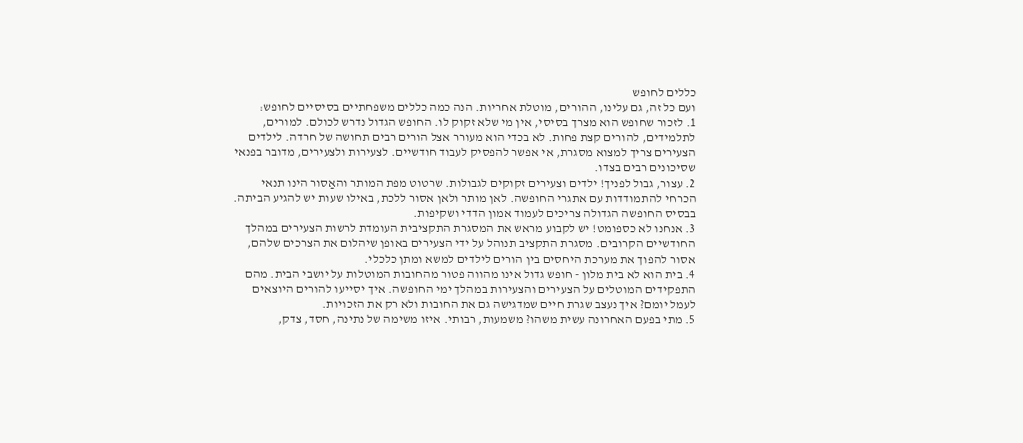כללים לחופש
ועם כל זה, גם עלינו, ההורים, מוטלת אחריות. הנה כמה כללים משפחתיים בסיסיים לחופש:
1. לזכור שחופש הוא מצרך בסיסי, אין מי שלא זקוק לו. החופש הגדול נדרש לכולם. למורים, לתלמידים, להורים קצת פחות. לא בכדי הוא מעורר אצל הורים רבים תחושה של חרדה. לילדים הצעירים צריך למצוא מסגרת, אי אפשר להפסיק לעבוד חודשיים. לצעירות ולצעירים, מדובר בפנאי שסיכונים רבים בצדו.
2. עצור, גבול לפניך! ילדים וצעירים זקוקים לגבולות. שרטוט מפת המותר והאַסור הינו תנאי הכרחי להתמודדות עם אתגרי החופשה. לאן מותר ולאן אסור ללכת, באילו שעות יש להגיע הביתה. בבסיס החופשה הגדולה צריכים לעמוד אמון הדדי ושקיפות.
3. אנחנו לא כספומט! יש לקבוע מראש את המסגרת התקציבית העומדת לרשות הצעירים במהלך החודשיים הקרובים. מסגרת התקציב תנוהל על ידי הצעירים באופן שיהלום את הצרכים שלהם, אסור להפוך את מערכת היחסים בין הורים לילדים למשא ומתן כלכלי.
4. בית הוא לא בית מלון - חופש גדול אינו מהווה פטור מהחובות המוטלות על יושבי הבית. מהם התפקידים המוטלים על הצעירים והצעירות במהלך ימי החופשה. איך יסייעו להורים היוצאים לעמל יומם? איך נעצב שגרת חיים שמדגישה גם את החובות ולא רק את הזכויות.
5. מתי בפעם האחרונה עשית משהו? משמעות, רבותי. איזו משימה של נתינה, חסד, צדק,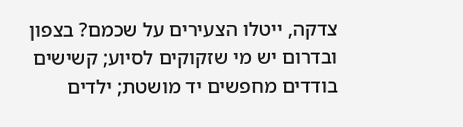צדקה, ייטלו הצעירים על שכמם? בצפון ובדרום יש מי שזקוקים לסיוע; קשישים בודדים מחפשים יד מושטת; ילדים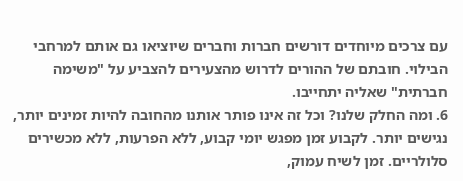עם צרכים מיוחדים דורשים חברות וחברים שיוציאו גם אותם למרחבי הבילוי. חובתם של ההורים לדרוש מהצעירים להצביע על "משימה חברתית" שאליה יתחייבו.
6. ומה החלק שלנו? וכל זה אינו פותר אותנו מהחובה להיות זמינים יותר, נגישים יותר. לקבוע זמן מפגש יומי קבוע, ללא הפרעות, ללא מכשירים סלולריים. זמן לשיח עמוק,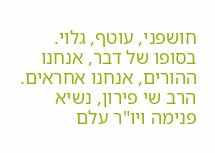חושפני, עוטף, גלוי. בסופו של דבר, אנחנו ההורים, אנחנו אחראים.
הרב שי פירון, נשיא פנימה ויו"ר עלם